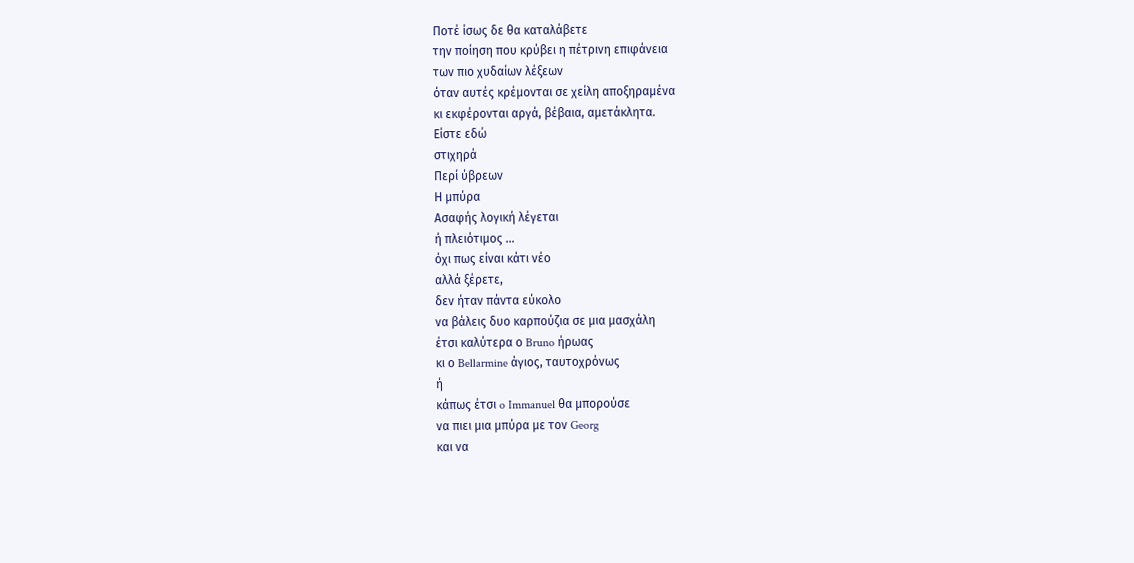Ποτέ ίσως δε θα καταλάβετε
την ποίηση που κρύβει η πέτρινη επιφάνεια
των πιο χυδαίων λέξεων
όταν αυτές κρέμονται σε χείλη αποξηραμένα
κι εκφέρονται αργά, βέβαια, αμετάκλητα.
Είστε εδώ
στιχηρά
Περί ύβρεων
Η μπύρα
Ασαφής λογική λέγεται
ή πλειότιμος ...
όχι πως είναι κάτι νέο
αλλά ξέρετε,
δεν ήταν πάντα εύκολο
να βάλεις δυο καρπούζια σε μια μασχάλη
έτσι καλύτερα ο Bruno ήρωας
κι ο Bellarmine άγιος, ταυτοχρόνως
ή
κάπως έτσι o Immanuel θα μπορούσε
να πιει μια μπύρα με τον Georg
και να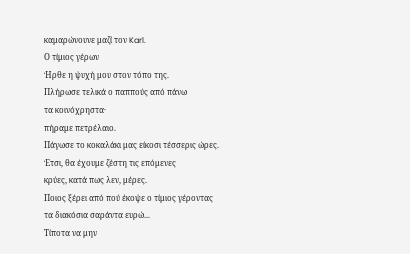καμαρώνουνε μαζί τον Karl.
Ο τίμιος γέρων
Ήρθε η ψυχή μου στον τόπο της.
Πλήρωσε τελικά ο παππούς από πάνω
τα κοινόχρηστα·
πήραμε πετρέλαιο.
Πάγωσε το κοκαλάκι μας είκοσι τέσσερις ώρες.
Έτσι, θα έχουμε ζέστη τις επόμενες
κρύες, κατά πως λεν, μέρες.
Ποιος ξέρει από πού έκοψε ο τίμιος γέροντας
τα διακόσια σαράντα ευρώ...
Τίποτα να μην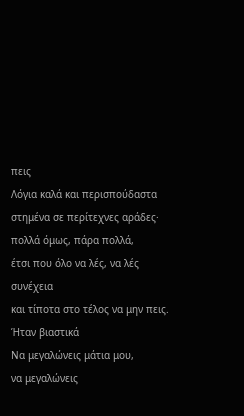πεις
Λόγια καλά και περισπούδαστα
στημένα σε περίτεχνες αράδες·
πολλά όμως, πάρα πολλά,
έτσι που όλο να λές, να λές συνέχεια
και τίποτα στο τέλος να μην πεις.
Ήταν βιαστικά
Να μεγαλώνεις μάτια μου,
να μεγαλώνεις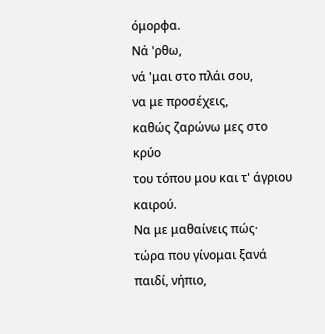όμορφα.
Νά 'ρθω,
νά 'μαι στο πλάι σου,
να με προσέχεις,
καθώς ζαρώνω μες στο κρύο
του τόπου μου και τ' άγριου καιρού.
Να με μαθαίνεις πώς·
τώρα που γίνομαι ξανά
παιδί, νήπιο,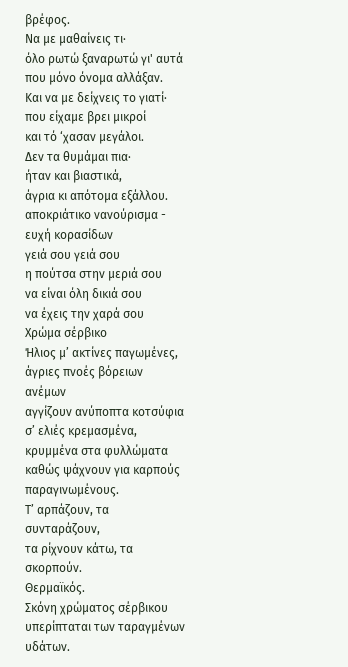βρέφος.
Να με μαθαίνεις τι·
όλο ρωτώ ξαναρωτώ γι' αυτά
που μόνο όνομα αλλάξαν.
Και να με δείχνεις το γιατί·
που είχαμε βρει μικροί
και τό ‘χασαν μεγάλοι.
Δεν τα θυμάμαι πια·
ήταν και βιαστικά,
άγρια κι απότομα εξάλλου.
αποκριάτικο νανούρισμα - ευχή κορασίδων
γειά σου γειά σου
η πούτσα στην μεριά σου
να είναι όλη δικιά σου
να έχεις την χαρά σου
Χρώμα σέρβικο
Ήλιος μ’ ακτίνες παγωμένες,
άγριες πνοές βόρειων ανέμων
αγγίζουν ανύποπτα κοτσύφια
σ’ ελιές κρεμασμένα, κρυμμένα στα φυλλώματα
καθώς ψάχνουν για καρπούς παραγινωμένους.
Τ’ αρπάζουν, τα συνταράζουν,
τα ρίχνουν κάτω, τα σκορπούν.
Θερμαϊκός.
Σκόνη χρώματος σέρβικου
υπερίπταται των ταραγμένων υδάτων.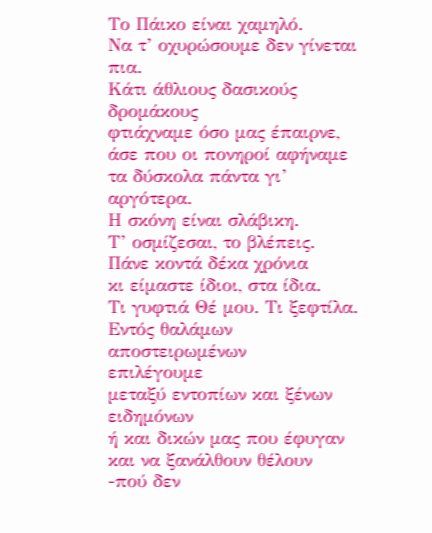Το Πάικο είναι χαμηλό.
Να τ’ οχυρώσουμε δεν γίνεται πια.
Κάτι άθλιους δασικούς δρομάκους
φτιάχναμε όσο μας έπαιρνε,
άσε που οι πονηροί αφήναμε
τα δύσκολα πάντα γι’ αργότερα.
Η σκόνη είναι σλάβικη.
Τ’ οσμίζεσαι, το βλέπεις.
Πάνε κοντά δέκα χρόνια
κι είμαστε ίδιοι, στα ίδια.
Τι γυφτιά Θέ μου. Τι ξεφτίλα.
Εντός θαλάμων αποστειρωμένων
επιλέγουμε
μεταξύ εντοπίων και ξένων ειδημόνων
ή και δικών μας που έφυγαν
και να ξανάλθουν θέλουν
-πού δεν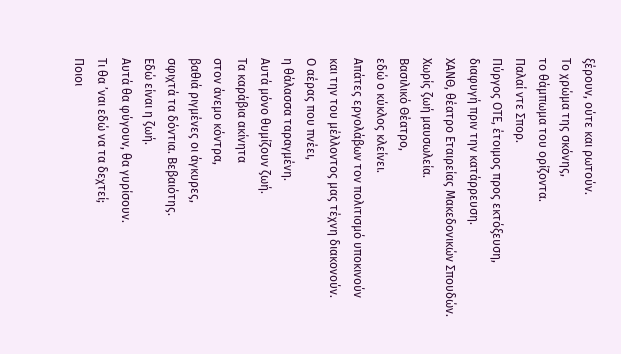ξέρουν, ούτε και ρωτούν.
Το χρώμα της σκόνης,
το θάμπωμα του ορίζοντα.
Παλαί ντε Σπορ.
Πύργος ΟΤΕ, έτοιμος προς εκτόξευση,
διαφυγή πριν την κατάρρευση.
ΧΑΝΘ, θέατρο Εταιρείας Μακεδονικών Σπουδών.
Χωρίς ζωή μαυσωλεία.
Βασιλικό Θέατρο,
εδώ ο κύκλος κλείνει.
Απάτες εργολάβων τον πολιτισμό υποκινούν
και την του μέλλοντος μας τέχνη διακονούν.
Ο αέρας που πνέει,
η θάλασσα ταραγμένη.
Αυτά μόνο θυμίζουν ζωή.
Τα καράβια ακίνητα
στον άνεμο κόντρα,
βαθιά ριγμένες οι άγκυρες,
σφιχτά τα δόντια. Βεβαιότης.
Εδώ είναι η ζωή.
Αυτά θα φύγουν, θα γυρίσουν.
Τι θα ’ναι εδώ να τα δεχτεί;
Ποιοι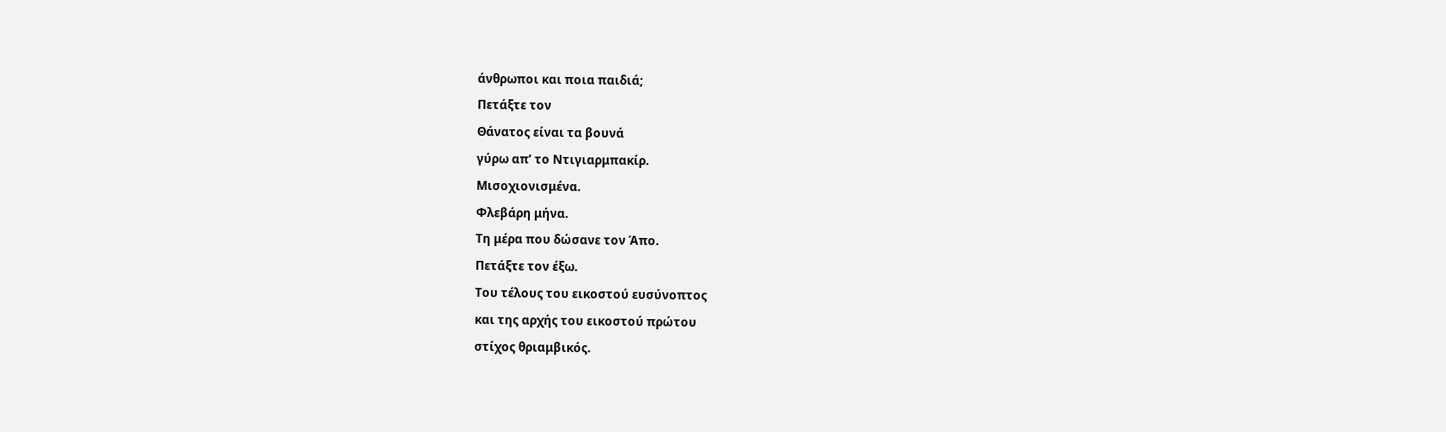άνθρωποι και ποια παιδιά;
Πετάξτε τον
Θάνατος είναι τα βουνά
γύρω απ’ το Ντιγιαρμπακίρ.
Μισοχιονισμένα.
Φλεβάρη μήνα.
Τη μέρα που δώσανε τον Άπο.
Πετάξτε τον έξω.
Του τέλους του εικοστού ευσύνοπτος
και της αρχής του εικοστού πρώτου
στίχος θριαμβικός.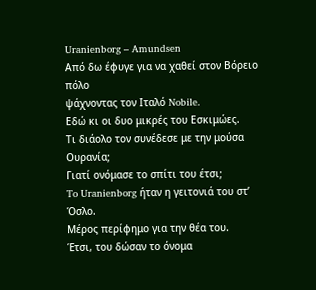Uranienborg – Amundsen
Από δω έφυγε για να χαθεί στον Βόρειο πόλο
ψάχνοντας τον Ιταλό Nobile.
Εδώ κι οι δυο μικρές του Εσκιμώες.
Τι διάολο τον συνέδεσε με την μούσα Ουρανία;
Γιατί ονόμασε το σπίτι του έτσι;
To Uranienborg ήταν η γειτονιά του στ’ Όσλο.
Μέρος περίφημο για την θέα του.
Έτσι, του δώσαν το όνομα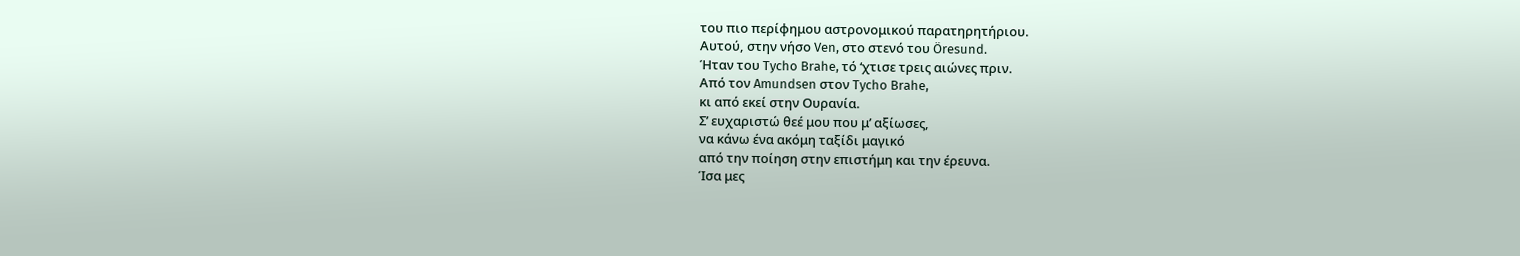του πιο περίφημου αστρονομικού παρατηρητήριου.
Αυτού, στην νήσο Ven, στο στενό του Öresund.
Ήταν του Tycho Brahe, τό ‘χτισε τρεις αιώνες πριν.
Από τον Amundsen στον Tycho Brahe,
κι από εκεί στην Ουρανία.
Σ’ ευχαριστώ θεέ μου που μ’ αξίωσες,
να κάνω ένα ακόμη ταξίδι μαγικό
από την ποίηση στην επιστήμη και την έρευνα.
Ίσα μες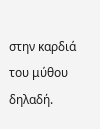στην καρδιά του μύθου δηλαδή.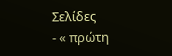Σελίδες
- « πρώτη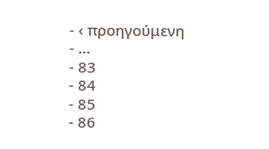- ‹ προηγούμενη
- …
- 83
- 84
- 85
- 86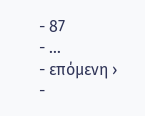- 87
- …
- επόμενη ›
-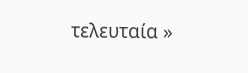τελευταία »